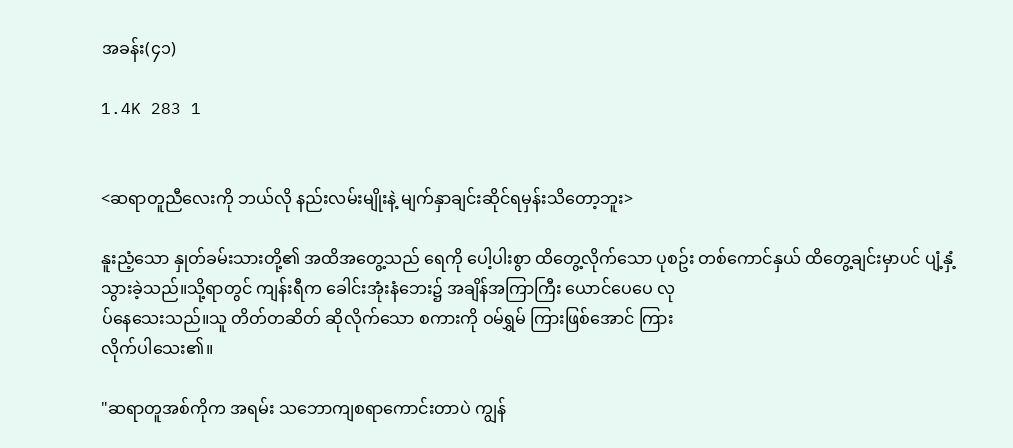အခန်း(၄၁)

1.4K 283 1


<ဆရာတူညီလေးကို ဘယ်လို နည်းလမ်းမျိုးနဲ့ မျက်နှာချင်းဆိုင်ရမှန်းသိတော့ဘူး>

နူးညံ့သော နှုတ်ခမ်းသားတို့၏ အထိအတွေ့သည် ရေကို ပေါ့ပါးစွာ ထိတွေ့လိုက်သော ပုစဥ်း တစ်ကောင်နှယ် ထိတွေ့ချင်းမှာပင် ပျံ့နှံ့သွားခဲ့သည်။သို့ရာတွင် ကျန်းရီက ခေါင်းအုံးနံဘေး၌ အချိန်အကြာကြီး ယောင်ပေပေ လု
ပ်နေသေးသည်။သူ တိတ်တဆိတ် ဆိုလိုက်သော စကားကို ဝမ်ရွှမ် ကြားဖြစ်အောင် ကြား
လိုက်ပါသေး၏။

"ဆရာတူအစ်ကိုက အရမ်း သဘောကျစရာကောင်းတာပဲ ကျွန်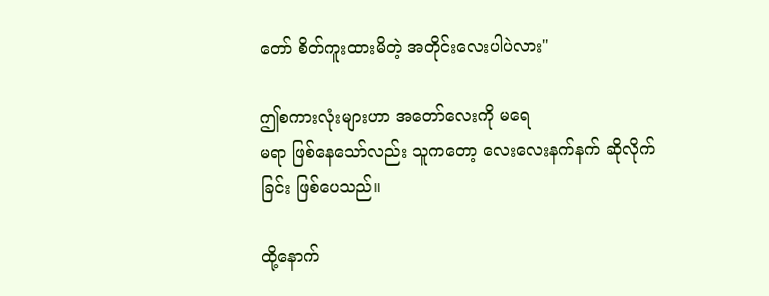တော် စိတ်ကူးထားမိတဲ့ အတိုင်းလေးပါပဲလား"

ဤစကားလုံးများဟာ အတော်လေးကို မရေ
မရာ ဖြစ်နေသော်လည်း သူကတော့ လေးလေးနက်နက် ဆိုလိုက်ခြင်း ဖြစ်ပေသည်။

ထို့နောက်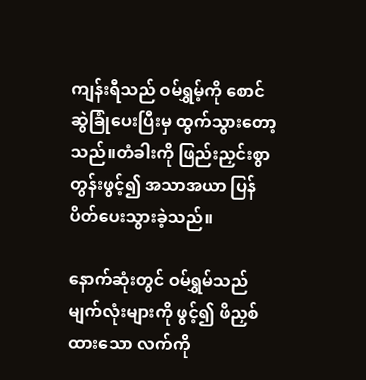ကျန်းရီသည် ဝမ်ရွှမ့်ကို စောင်ဆွဲခြုံပေးပြီးမှ ထွက်သွားတော့သည်။တံခါးကို ဖြည်းညှင်းစွာ တွန်းဖွင့်၍ အသာအယာ ပြန်ပိတ်ပေးသွားခဲ့သည်။

နောက်ဆုံးတွင် ဝမ်ရွှမ်သည် မျက်လုံးများကို ဖွင့်၍ ဖိညှစ်ထားသော လက်ကို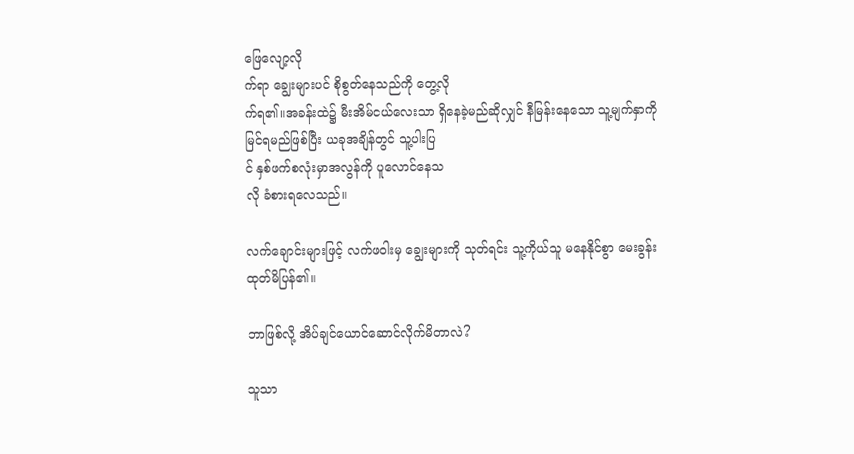ဖြေလျော့လို
က်ရာ ချွေးများပင် စိုစွတ်နေသည်ကို တွေ့လို
က်ရ၏။အခန်းထဲ၌ မီးအိမ်ငယ်လေးသာ ရှိနေခဲ့မည်ဆိုလျှင် နီမြန်းနေသော သူ့မျက်နှာကို မြင်ရမည်ဖြစ်ပြီး ယခုအချိန်တွင် သူ့ပါးပြ
င် နှစ်ဖက်စလုံးမှာအလွန်ကို ပူလောင်နေသ
လို ခံစားရလေသည်။

လက်ချောင်းများဖြင့် လက်ဖဝါးမှ ချွေးများကို သုတ်ရင်း သူ့ကိုယ်သူ မနေနိုင်စွာ မေးခွန်း
ထုတ်မိပြန်၏။

ဘာဖြစ်လို့ အိပ်ချင်ယောင်ဆောင်လိုက်မိတာလဲ?

သူသာ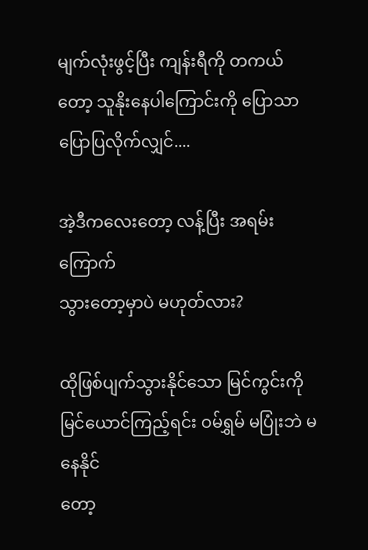မျက်လုံးဖွင့်ပြီး ကျန်းရီကို တကယ်တော့ သူနိုးနေပါကြောင်းကို ပြောသာပြောပြလိုက်လျှင်....

အဲ့ဒီကလေးတော့ လန့်ပြီး အရမ်းကြောက်
သွားတော့မှာပဲ မဟုတ်လား?

ထိုဖြစ်ပျက်သွားနိုင်သော မြင်ကွင်းကို မြင်ယောင်ကြည့်ရင်း ဝမ်ရွှမ် မပြုံးဘဲ မနေနိုင်
တော့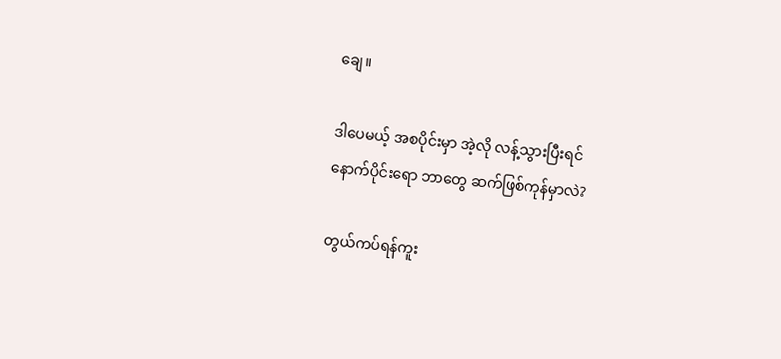ချေ။

ဒါပေမယ့် အစပိုင်းမှာ အဲ့လို လန့်သွားပြီးရင်
နောက်ပိုင်းရော ဘာတွေ ဆက်ဖြစ်ကုန်မှာလဲ?

တွယ်ကပ်ရန်ကူး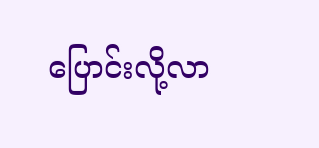ပြောင်းလို့လာ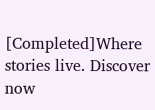[Completed]Where stories live. Discover now